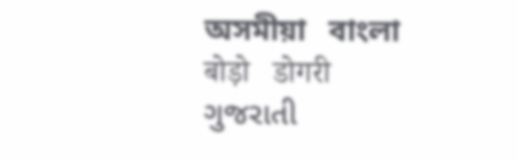অসমীয়া   বাংলা   बोड़ो   डोगरी   ગુજરાતી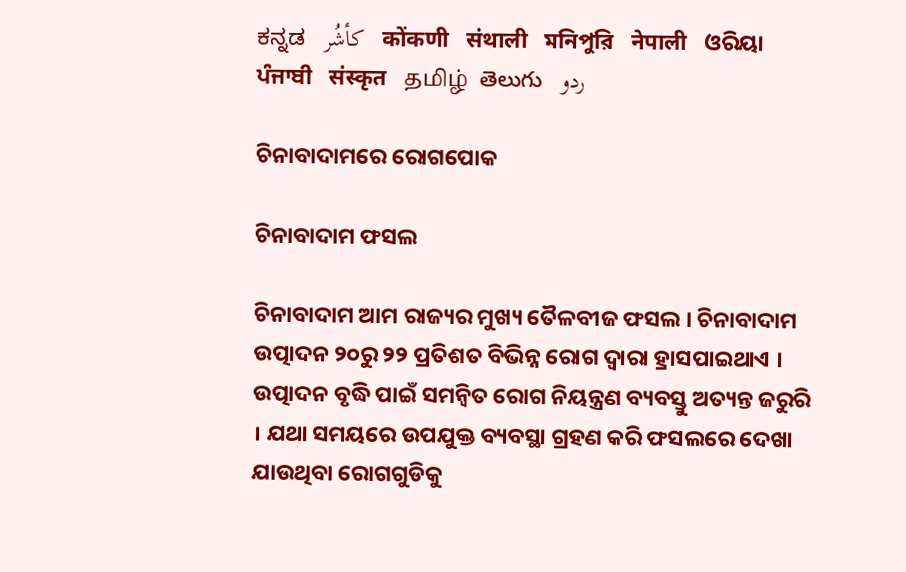ಕನ್ನಡ   كأشُر   कोंकणी   संथाली   মনিপুরি   नेपाली   ଓରିୟା   ਪੰਜਾਬੀ   संस्कृत   தமிழ்  తెలుగు   ردو

ଚିନାବାଦାମରେ ରୋଗପୋକ

ଚିନାବାଦାମ ଫସଲ

ଚିନାବାଦାମ ଆମ ରାଜ୍ୟର ମୁଖ୍ୟ ତୈଳବୀଜ ଫସଲ । ଚିନାବାଦାମ ଉତ୍ପାଦନ ୨୦ରୁ ୨୨ ପ୍ରତିଶତ ବିଭିନ୍ନ ରୋଗ ଦ୍ଵାରା ହ୍ରାସପାଇଥାଏ । ଉତ୍ପାଦନ ବୃଦ୍ଧି ପାଇଁ ସମନ୍ୱିତ ରୋଗ ନିୟନ୍ତ୍ରଣ ବ୍ୟବସ୍ତୁ ଅତ୍ୟନ୍ତ ଜରୁରି । ଯଥା ସମୟରେ ଉପଯୁକ୍ତ ବ୍ୟବସ୍ଥା ଗ୍ରହଣ କରି ଫସଲରେ ଦେଖା ଯାଉଥିବା ରୋଗଗୁଡିକୁ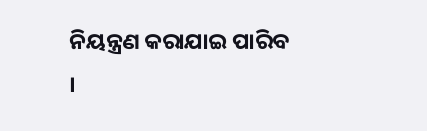ନିୟନ୍ତ୍ରଣ କରାଯାଇ ପାରିବ ।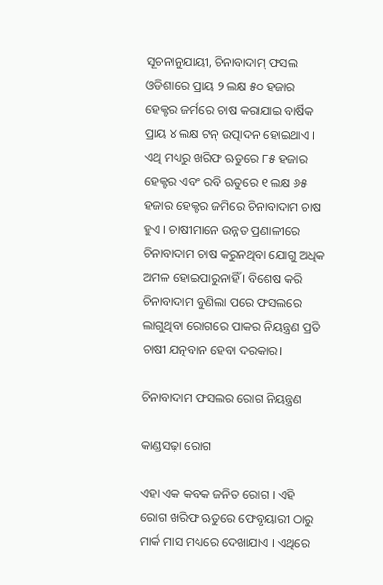ସୂଚନାନୁଯାୟୀ, ଚିନାବାଦାମ୍ ଫସଲ ଓଡିଶାରେ ପ୍ରାୟ ୨ ଲକ୍ଷ ୫୦ ହଜାର ହେକ୍ଟର ଜର୍ମରେ ଚାଷ କରାଯାଇ ବାର୍ଷିକ ପ୍ରାୟ ୪ ଲକ୍ଷ ଟନ୍ ଉତ୍ପାଦନ ହୋଇଥାଏ । ଏଥି ମଧ୍ୟରୁ ଖରିଫ ଋତୁରେ ୮୫ ହଜାର ହେକ୍ଟର ଏବଂ ରବି ଋତୁରେ ୧ ଲକ୍ଷ ୬୫ ହଜାର ହେକ୍ଟର ଜମିରେ ଚିନାବାଦାମ ଚାଷ ହୁଏ । ଚାଷୀମାନେ ଉନ୍ନତ ପ୍ରଣାଳୀରେ ଚିନାବାଦାମ ଚାଷ କରୁନଥିବା ଯୋଗୁ ଅଧିକ ଅମଳ ହୋଇପାରୁନାହିଁ । ବିଶେଷ କରି ଚିନାବାଦାମ ବୁଣିଲା ପରେ ଫସଲରେ ଲାଗୁଥିବା ରୋଗରେ ପାକର ନିୟନ୍ତ୍ରଣ ପ୍ରତି ଚାଷୀ ଯତ୍ନବାନ ହେବା ଦରକାର।

ଚିନାବାଦାମ ଫସଲର ରୋଗ ନିୟନ୍ତ୍ରଣ

କାଣ୍ଡସଢ଼ା ରୋଗ

ଏହା ଏକ କବକ ଜନିତ ରୋଗ । ଏହି ରୋଗ ଖରିଫ ଋତୁରେ ଫେବୃୟାରୀ ଠାରୁ ମାର୍କ ମାସ ମଧ୍ୟରେ ଦେଖାଯାଏ । ଏଥିରେ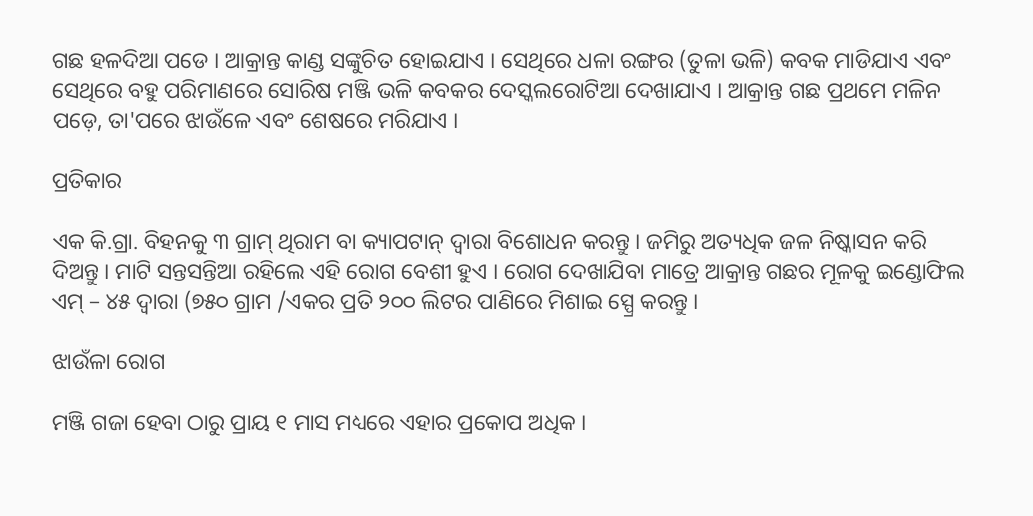ଗଛ ହଳଦିଆ ପଡେ । ଆକ୍ରାନ୍ତ କାଣ୍ଡ ସଙ୍କୁଚିତ ହୋଇଯାଏ । ସେଥିରେ ଧଳା ରଙ୍ଗର (ତୁଳା ଭଳି) କବକ ମାଡିଯାଏ ଏବଂ ସେଥିରେ ବହୁ ପରିମାଣରେ ସୋରିଷ ମଞ୍ଜି ଭଳି କବକର ଦେସ୍କଲରୋଟିଆ ଦେଖାଯାଏ । ଆକ୍ରାନ୍ତ ଗଛ ପ୍ରଥମେ ମଳିନ ପଡ଼େ, ତା'ପରେ ଝାଉଁଳେ ଏବଂ ଶେଷରେ ମରିଯାଏ ।

ପ୍ରତିକାର

ଏକ କି.ଗ୍ରା. ବିହନକୁ ୩ ଗ୍ରାମ୍ ଥିରାମ ବା କ୍ୟାପଟାନ୍ ଦ୍ଵାରା ବିଶୋଧନ କରନ୍ତୁ । ଜମିରୁ ଅତ୍ୟଧିକ ଜଳ ନିଷ୍କାସନ କରି ଦିଅନ୍ତୁ । ମାଟି ସନ୍ତସନ୍ତିଆ ରହିଲେ ଏହି ରୋଗ ବେଶୀ ହୁଏ । ରୋଗ ଦେଖାଯିବା ମାତ୍ରେ ଆକ୍ରାନ୍ତ ଗଛର ମୂଳକୁ ଇଣ୍ଡୋଫିଲ ଏମ୍ – ୪୫ ଦ୍ଵାରା (୭୫୦ ଗ୍ରାମ /ଏକର ପ୍ରତି ୨୦୦ ଲିଟର ପାଣିରେ ମିଶାଇ ସ୍ପ୍ରେ କରନ୍ତୁ ।

ଝାଉଁଳା ରୋଗ

ମଞ୍ଜି ଗଜା ହେବା ଠାରୁ ପ୍ରାୟ ୧ ମାସ ମଧ୍ୟରେ ଏହାର ପ୍ରକୋପ ଅଧିକ ।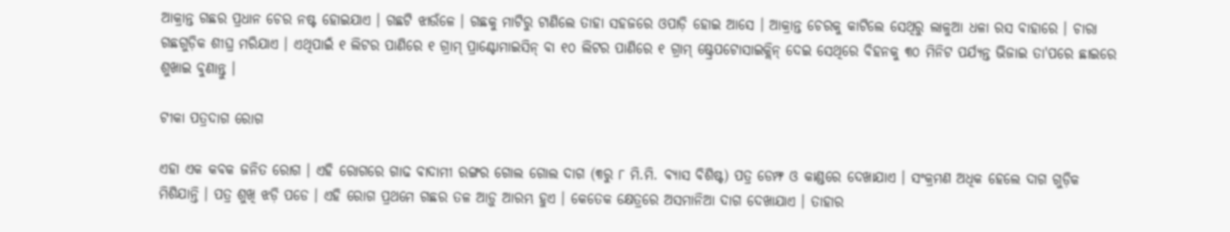ଆକ୍ରାନ୍ତ ଗଛର ପ୍ରଧାନ ଚେର ନଷ୍ଟ ହୋଇଯାଏ । ଗଛଟି ଝାଉଁଳେ । ଗଛକୁ ମାଟିରୁ ଟାଣିଲେ ତାହା ସହଜରେ ଓପାଡ଼ି ହୋଇ ଆସେ । ଆକ୍ରାନ୍ତ ଚେରକୁ କାଟିଲେ ସେଥିରୁ ଲାଳୁଆ ଧଳା ରସ ବାହାରେ । ଚାରା ଗଛଗୁଡ଼ିକ ଶୀଘ୍ର ମରିଯାଏ । ଏଥିପାଇଁ ୧ ଲିଟର ପାଣିରେ ୧ ଗ୍ରାମ୍ ପ୍ରାଣ୍ଟୋମାଇସିନ୍ ବା ୧୦ ଲିଟର ପାଣିରେ ୧ ଗ୍ରାମ୍ ଷ୍ଟ୍ରେପଟୋସାଇକ୍ଲିନ୍ ଦେଇ ସେଥିରେ ବିହନକୁ ୩୦ ମିନିଟ ପର୍ଯ୍ୟନ୍ତ ଭିଜାଇ ତା'ପରେ ଛାଇରେ ଶୁଖାଇ ବୁଣାନ୍ତୁ ।

ଟୀକା ପତ୍ରଦାଗ ରୋଗ

ଏହା ଏକ କବକ ଜନିତ ରୋଗ । ଏହି ରୋଗରେ ଗାଢ ବାଦାମୀ ରଙ୍ଗର ଗୋଲ ଗୋଲ ଦାଗ (୩ରୁ ୮ ମି.ମି. ବ୍ୟାସ ବିଶିଷ୍ଟ) ପତ୍ର ଡେମ୍ଫ ଓ କାଣ୍ଡରେ ଦେଖାଯାଏ । ସଂକ୍ରମଣ ଅଧିକ ହେଲେ ଦାଗ ଗୁଡ଼ିକ ମିଶିଯାନ୍ତି । ପତ୍ର ଶୁଖି ଝଡ଼ି ପଡେ । ଏହି ରୋଗ ପ୍ରଥମେ ଗଛର ତଳ ଆଡ଼ୁ ଆରମ୍ଭ ହୁଏ । କେତେକ କ୍ଷେତ୍ରରେ ଅସମାନିଆ ଦାଗ ଦେଖାଯାଏ । ତାହାର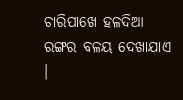ଚାରିପାଖେ ହଳଦିଆ ରଙ୍ଗର ବଳୟ ଦେଖାଯାଏ ।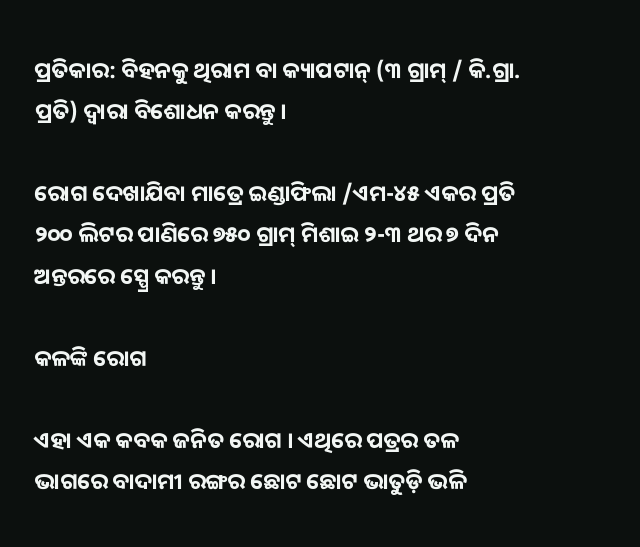ପ୍ରତିକାର: ବିହନକୁ ଥିରାମ ବା କ୍ୟାପଟାନ୍ (୩ ଗ୍ରାମ୍ / କି.ଗ୍ରା. ପ୍ରତି) ଦ୍ଵାରା ବିଶୋଧନ କରନ୍ତୁ ।

ରୋଗ ଦେଖାଯିବା ମାତ୍ରେ ଇଣ୍ଡାଫିଲା /ଏମ-୪୫ ଏକର ପ୍ରତି ୨୦୦ ଲିଟର ପାଣିରେ ୭୫୦ ଗ୍ରାମ୍ ମିଶାଇ ୨-୩ ଥର ୭ ଦିନ ଅନ୍ତରରେ ସ୍ପ୍ରେ କରନ୍ତୁ ।

କଳଙ୍କି ରୋଗ

ଏହା ଏକ କବକ ଜନିତ ରୋଗ । ଏଥିରେ ପତ୍ରର ତଳ ଭାଗରେ ବାଦାମୀ ରଙ୍ଗର ଛୋଟ ଛୋଟ ଭାତୁଡ଼ି ଭଳି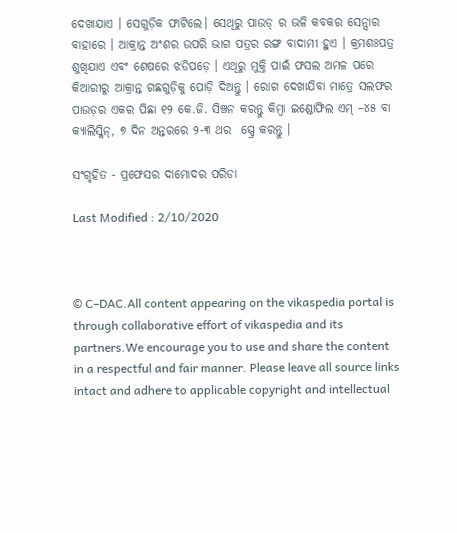ଦେଖାଯାଏ । ସେଗୁଡ଼ିକ ଫାଟିଲେ। ସେଥିରୁ ପାଉଡ୍ ର ଭଳି କବକର ସେନ୍ସାର ବାହାରେ । ଆକ୍ରାନ୍ତ ଅଂଶର ଉପରି ଭାଗ ପତ୍ରର ରଙ୍ଗ ବାଦାମୀ ହୁଏ । କ୍ରମଶଃପତ୍ର ଶୁଖିଯାଏ ଏବଂ ଶେଷରେ ଝଡିପଡ଼େ । ଏଥିରୁ ମୁକ୍ତି ପାଇଁ ଫସଲ ଅମଳ ପରେ କିଆରୀରୁ ଆକ୍ରାନ୍ତ ଗଛଗୁଡ଼ିକୁ ପୋଡ଼ି ଦିଅନ୍ତୁ । ରୋଗ ଦେଖାଯିବା ମାତ୍ରେ ସଲଫର ପାଉଡ଼ର ଏକର ପିଛା ୧୨ କେ.ଜି. ସିଞ୍ଚନ କରନ୍ତୁ କିମ୍ବା ଇଣ୍ଡୋଫିଲ ଏମ୍ –୪୫ ବା କ୍ୟାଲିସ୍କିନ୍, ୭ ଦିନ ଅନ୍ତରରେ ୨-୩ ଥର  ସ୍ପ୍ରେ କରନ୍ତୁ ।

ସଂଗୃହିତ - ପ୍ରଫେସର ଦାମୋଦର ପରିଡା

Last Modified : 2/10/2020



© C–DAC.All content appearing on the vikaspedia portal is through collaborative effort of vikaspedia and its partners.We encourage you to use and share the content in a respectful and fair manner. Please leave all source links intact and adhere to applicable copyright and intellectual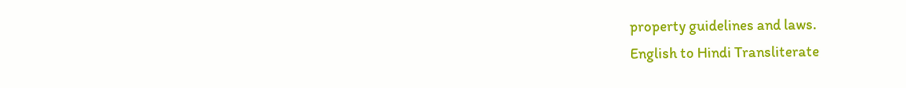property guidelines and laws.
English to Hindi Transliterate